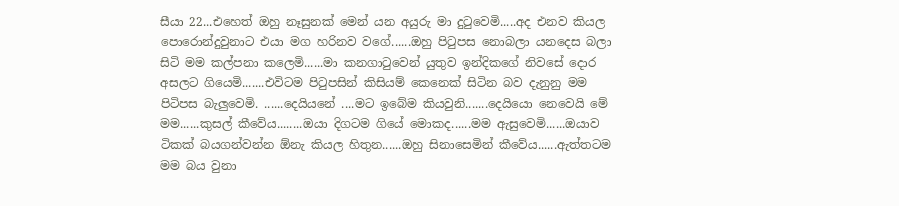සීයා 22...එහෙත් ඔහු නෑසුනක් මෙන් යන අයුරු මා දුටුවෙමි.....අද එනව කියල පොරොන්දුවුනාට එයා මග හරිනව වගේ......ඔහු පිටුපස නොබලා යනදෙස බලා සිටි මම කල්පනා කලෙමි......මා කනගාටුවෙන් යුතුව ඉන්දිකගේ නිවසේ දොර අසලට ගියෙමි.......එවිටම පිටුපසින් කිසියම් කෙනෙක් සිටින බව දැනුනු මම පිටිපස බැලුවෙමි. ......දෙයියනේ ....මට ඉබේම කියවුනි.......දෙයියො නෙවෙයි මේ මම......කුසල් කීවේය........ඔයා දිගටම ගියේ මොකද......මම ඇසුවෙමි......ඔයාව ටිකක් බයගන්වන්න ඕනැ කියල හිතුන......ඔහු සිනාසෙමින් කීවේය......ඇත්තටම මම බය වුනා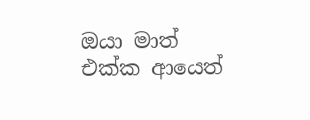ඔයා මාත් එක්ක ආයෙත්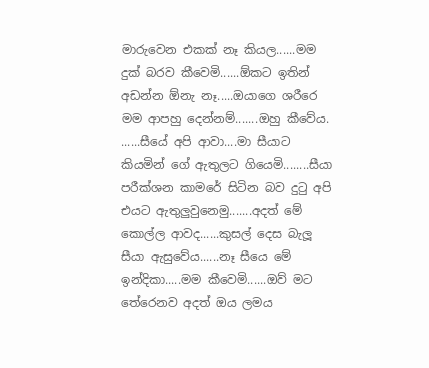මාරුවෙන එකක් නෑ කියල......මම දුක් බරව කීවෙමි......ඕකට ඉතින් අඩන්න ඕනැ නෑ.....ඔයාගෙ ශරීරෙ මම ආපහු දෙන්නම්.......ඔහු කීවේය. ......සීයේ අපි ආවා....මා සීයාට කියමින් ගේ ඇතුලට ගියෙමි........සීයා පරීක්ශන කාමරේ සිටින බව දුටු අපි එයට ඇතුලුවුනෙමු.......අදත් මේ කොල්ල ආවද......කුසල් දෙස බැලූ සීයා ඇසුවේය......නෑ සීයෙ මේ ඉන්දිකා.....මම කීවෙමි......ඔව් මට තේරෙනව අදත් ඔය ලමය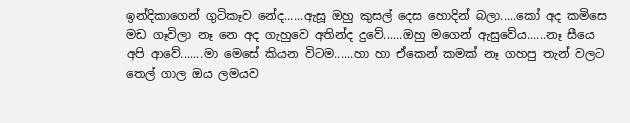ඉන්දිකාගෙන් ගුටිකෑව නේද......ඇසූ ඔහු කුසල් දෙස හොදින් බලා.....කෝ අද කමිසෙ මඩ ගෑවිලා නෑ නෙ අද ගැහුවෙ අතින්ද දුවේ......ඔහු මගෙන් ඇසුවේය......නෑ සීයෙ අපි ආවේ.......මා මෙසේ කියන විටම......හා හා ඒකෙන් කමක් නෑ ගහපු තැන් වලට තෙල් ගාල ඔය ලමයව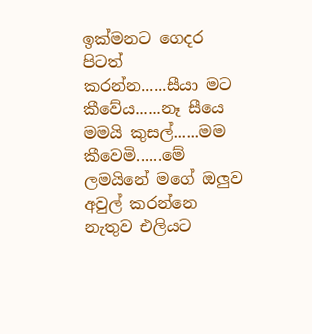ඉක්මනට ගෙදර පිටත් කරන්න......සීයා මට කීවේය......නෑ සීයෙ මමයි කුසල්......මම කීවෙමි......මේ ලමයිනේ මගේ ඔලුව අවුල් කරන්නෙ නැතුව එලියට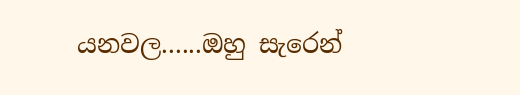යනවල......ඔහු සැරෙන්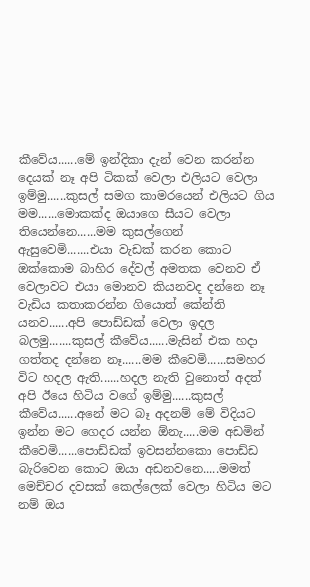කීවේය......මේ ඉන්දිකා දැන් වෙන කරන්න දෙයක් නෑ අපි ටිකක් වෙලා එලියට වෙලා ඉම්මු......කුසල් සමග කාමරයෙන් එලියට ගිය මම......මොකක්ද ඔයාගෙ සීයට වෙලා තියෙන්නෙ......මම කුසල්ගෙන් ඇසුවෙමි.......එයා වැඩක් කරන කොට ඔක්කොම බාහිර දේවල් අමතක වෙනව ඒ වෙලාවට එයා මොනව කියනවද දන්නෙ නෑ වැඩිය කතාකරන්න ගියොත් කේන්ති යනව......අපි පොඩ්ඩක් වෙලා ඉදල බලමු.......කුසල් කීවේය......මැසින් එක හදා ගත්තද දන්නෙ නෑ......මම කීවෙමි......සමහර විට හදල ඇති......හදල නැති වුනොත් අදත් අපි ඊයෙ හිටිය වගේ ඉම්මු......කුසල් කීවේය......අනේ මට බෑ අදනම් මේ විදියට ඉන්න මට ගෙදර යන්න ඕනැ.....මම අඩමින් කීවෙමි......පොඩ්ඩක් ඉවසන්නකො පොඩ්ඩ බැරිවෙන කොට ඔයා අඩනවනෙ.....මමත් මෙච්චර දවසක් කෙල්ලෙක් වෙලා හිටිය මට නම් ඔය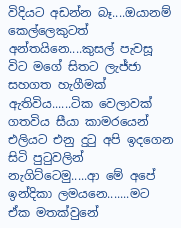විදියට අඩන්න බෑ....ඔයානම් කෙල්ලෙකුටත් අන්තයිනෙ....කුසල් පැවසූ විට මගේ සිතට ලැජ්ජා සහගත හැගීමක් ඇතිවිය......ටික වෙලාවක් ගතවිය සීයා කාමරයෙන් එලියට එනු දුටු අපි ඉදගෙන සිටි පුටුවලින් නැගිට්ටෙමු.....ආ මේ අපේ ඉන්දිකා ලමයනෙ.......මට ඒක මතක්වුනේ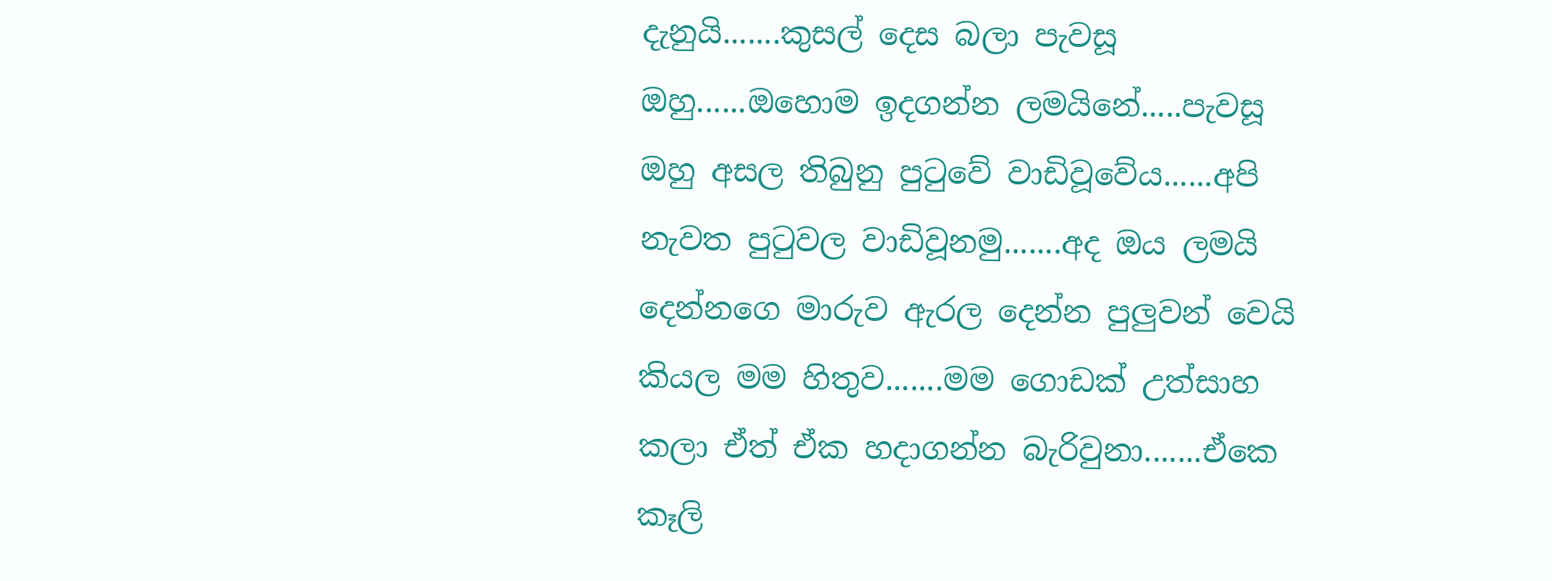දැනුයි.......කුසල් දෙස බලා පැවසූ ඔහු......ඔහොම ඉදගන්න ලමයිනේ.....පැවසූ ඔහු අසල තිබුනු පුටුවේ වාඩිවූවේය......අපි නැවත පුටුවල වාඩිවූනමු.......අද ඔය ලමයි දෙන්නගෙ මාරුව ඇරල දෙන්න පුලුවන් වෙයි කියල මම හිතුව.......මම ගොඩක් උත්සාහ කලා ඒත් ඒක හදාගන්න බැරිවුනා.......ඒකෙ කෑලි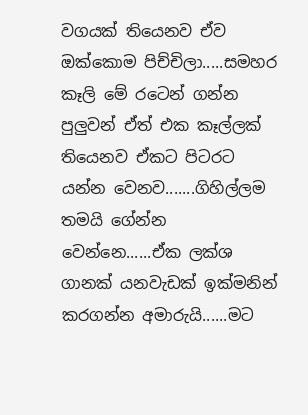වගයක් තියෙනව ඒව ඔක්කොම පිච්චිලා.....සමහර කෑලි මේ රටෙන් ගන්න පුලුවන් ඒත් එක කෑල්ලක් තියෙනව ඒකට පිටරට යන්න වෙනව.......ගිහිල්ලම තමයි ගේන්න වෙන්නෙ......ඒක ලක්ශ ගානක් යනවැඩක් ඉක්මනින් කරගන්න අමාරුයි......මට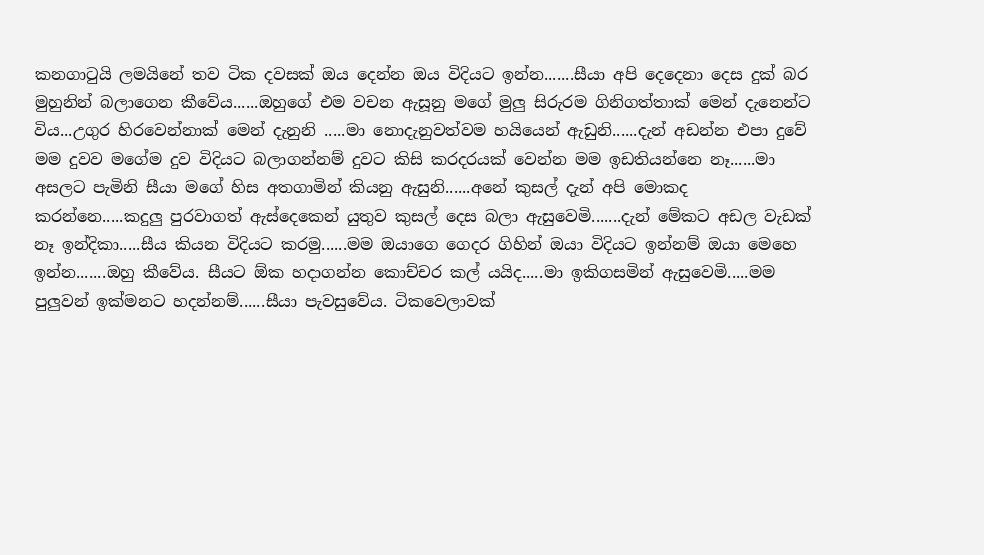කනගාටුයි ලමයිනේ තව ටික දවසක් ඔය දෙන්න ඔය විදියට ඉන්න.......සීයා අපි දෙදෙනා දෙස දුක් බර මුහුනින් බලාගෙන කීවේය......ඔහුගේ එම වචන ඇසූනු මගේ මුලු සිරුරම ගිනිගත්තාක් මෙන් දැනෙන්ට විය...උගුර හිරවෙන්නාක් මෙන් දැනුනි .....මා නොදැනුවත්වම හයියෙන් ඇඩුනි......දැන් අඩන්න එපා දුවේ මම දුවව මගේම දුව විදියට බලාගන්නම් දුවට කිසි කරදරයක් වෙන්න මම ඉඩතියන්නෙ නෑ......මා අසලට පැමිනි සීයා මගේ හිස අතගාමින් කියනු ඇසුනි......අනේ කුසල් දැන් අපි මොකද කරන්නෙ.....කදුලු පුරවාගත් ඇස්දෙකෙන් යුතුව කුසල් දෙස බලා ඇසුවෙමි.......දැන් මේකට අඩල වැඩක් නෑ ඉන්දිකා.....සීය කියන විදියට කරමු......මම ඔයාගෙ ගෙදර ගිහින් ඔයා විදියට ඉන්නම් ඔයා මෙහෙ ඉන්න.......ඔහු කීවේය. සීයට ඕක හදාගන්න කොච්චර කල් යයිද.....මා ඉකිගසමින් ඇසුවෙමි.....මම පුලුවන් ඉක්මනට හදන්නම්......සීයා පැවසුවේය. ටිකවෙලාවක්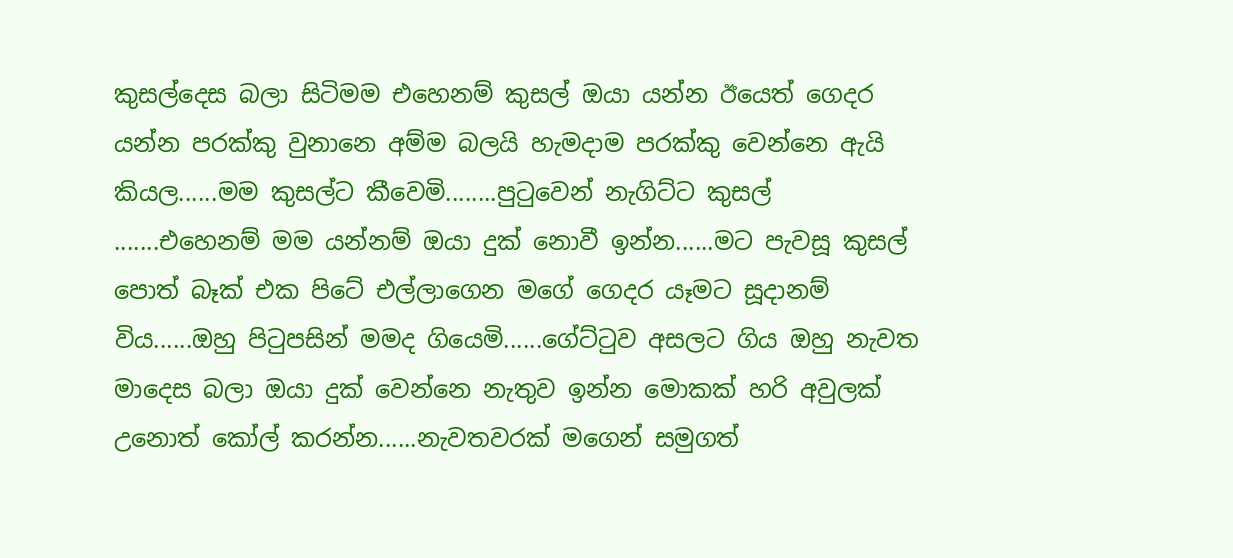කුසල්දෙස බලා සිටිමම එහෙනම් කුසල් ඔයා යන්න ඊයෙත් ගෙදර යන්න පරක්කු වුනානෙ අම්ම බලයි හැමදාම පරක්කු වෙන්නෙ ඇයි කියල......මම කුසල්ට කීවෙමි........පුටුවෙන් නැගිට්ට කුසල් .......එහෙනම් මම යන්නම් ඔයා දුක් නොවී ඉන්න......මට පැවසූ කුසල් පොත් බෑක් එක පිටේ එල්ලාගෙන මගේ ගෙදර යෑමට සූදානම් විය......ඔහු පිටුපසින් මමද ගියෙමි......ගේට්ටුව අසලට ගිය ඔහු නැවත මාදෙස බලා ඔයා දුක් වෙන්නෙ නැතුව ඉන්න මොකක් හරි අවුලක් උනොත් කෝල් කරන්න......නැවතවරක් මගෙන් සමුගත්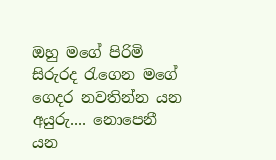ඔහු මගේ පිරිමි සිරුරද රැගෙන මගේ ගෙදර නවතින්න යන අයුරු.... නොපෙනී යන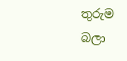තුරුම බලා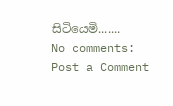සිටියෙමි.......
No comments:
Post a Comment